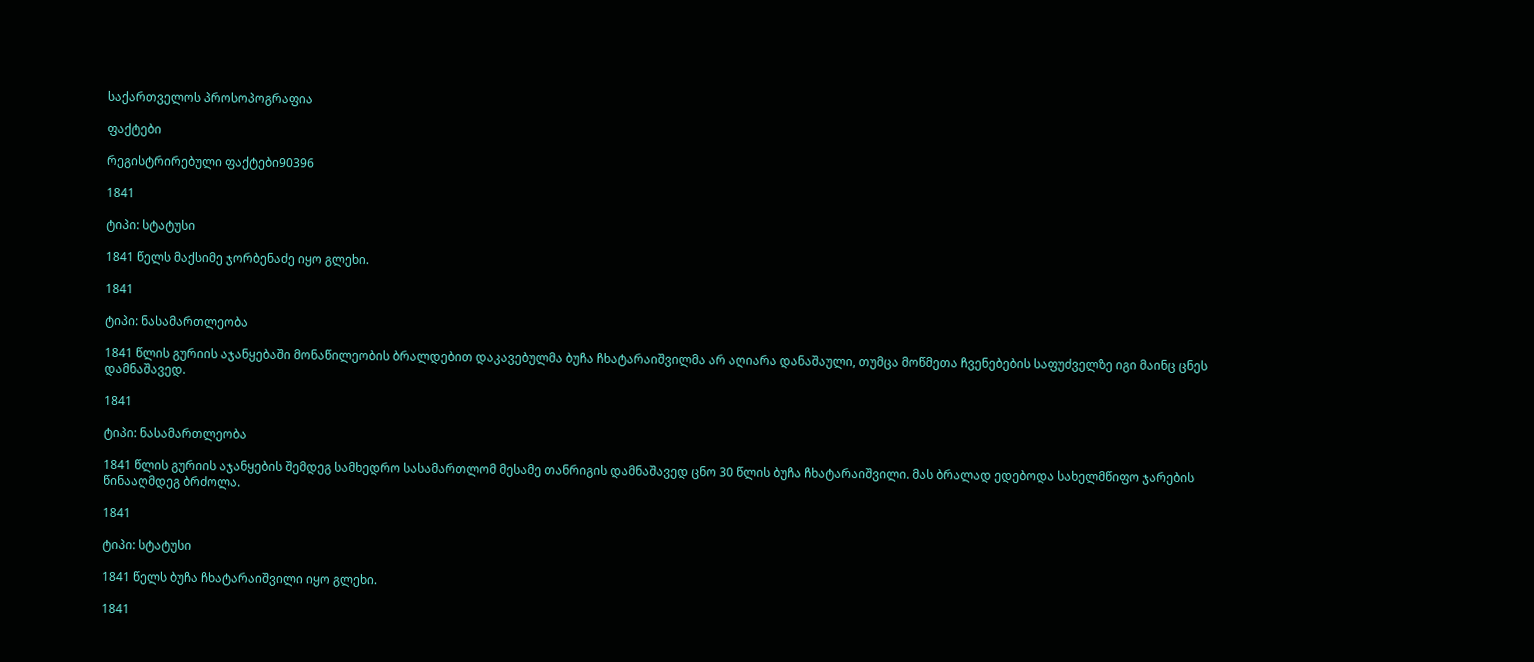საქართველოს პროსოპოგრაფია

ფაქტები

რეგისტრირებული ფაქტები90396

1841

ტიპი: სტატუსი

1841 წელს მაქსიმე ჯორბენაძე იყო გლეხი.

1841

ტიპი: ნასამართლეობა

1841 წლის გურიის აჯანყებაში მონაწილეობის ბრალდებით დაკავებულმა ბუჩა ჩხატარაიშვილმა არ აღიარა დანაშაული, თუმცა მოწმეთა ჩვენებების საფუძველზე იგი მაინც ცნეს დამნაშავედ.

1841

ტიპი: ნასამართლეობა

1841 წლის გურიის აჯანყების შემდეგ სამხედრო სასამართლომ მესამე თანრიგის დამნაშავედ ცნო 30 წლის ბუჩა ჩხატარაიშვილი. მას ბრალად ედებოდა სახელმწიფო ჯარების წინააღმდეგ ბრძოლა.

1841

ტიპი: სტატუსი

1841 წელს ბუჩა ჩხატარაიშვილი იყო გლეხი.

1841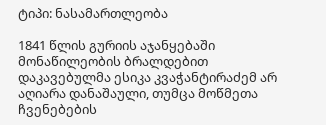ტიპი: ნასამართლეობა

1841 წლის გურიის აჯანყებაში მონაწილეობის ბრალდებით დაკავებულმა ესიკა კვაჭანტირაძემ არ აღიარა დანაშაული, თუმცა მოწმეთა ჩვენებების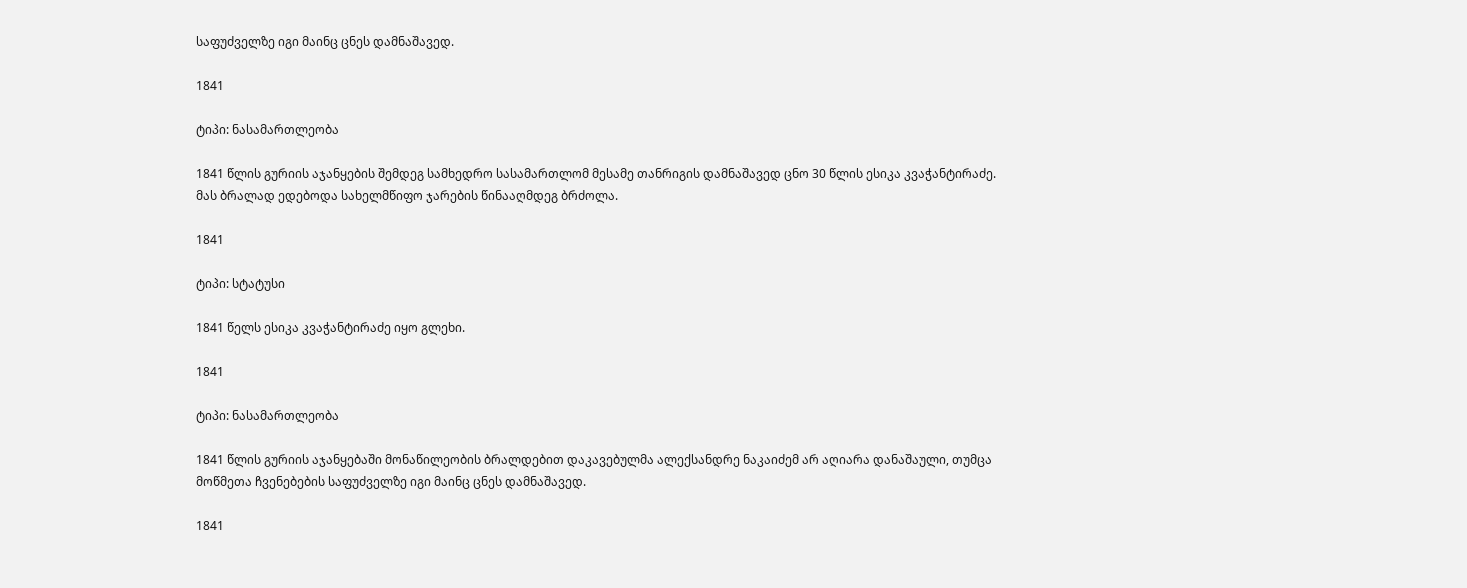საფუძველზე იგი მაინც ცნეს დამნაშავედ.

1841

ტიპი: ნასამართლეობა

1841 წლის გურიის აჯანყების შემდეგ სამხედრო სასამართლომ მესამე თანრიგის დამნაშავედ ცნო 30 წლის ესიკა კვაჭანტირაძე. მას ბრალად ედებოდა სახელმწიფო ჯარების წინააღმდეგ ბრძოლა.

1841

ტიპი: სტატუსი

1841 წელს ესიკა კვაჭანტირაძე იყო გლეხი.

1841

ტიპი: ნასამართლეობა

1841 წლის გურიის აჯანყებაში მონაწილეობის ბრალდებით დაკავებულმა ალექსანდრე ნაკაიძემ არ აღიარა დანაშაული, თუმცა მოწმეთა ჩვენებების საფუძველზე იგი მაინც ცნეს დამნაშავედ.

1841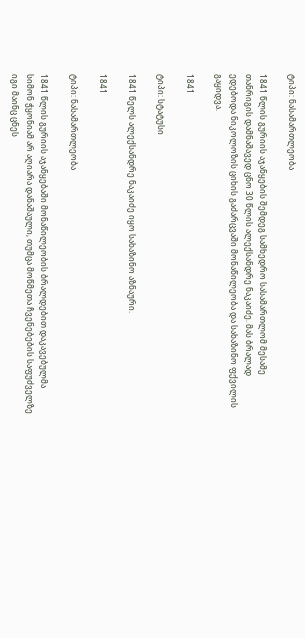ტიპი: ნასამართლეობა

1841 წლის გურიის აჯანყების შემდეგ სამხედრო სასამართლომ მესამე თანრიგის დამნაშავედ ცნო 30 წლის ალექსანდრე ნაკაიძე. მას ბრალად ედებოდა ნიკოლოზის ციხის გაძარცვაში მონაწილეობა და სახაზინო ფქვილის გაყიდვა.

1841

ტიპი: სტატუსი

1841 წელს ალექსანდრე ნაკაიძე იყო სახაზინო აზნაური.

1841

ტიპი: ნასამართლეობა

1841 წლის გურიის აჯანყებაში მონაწილეობის ბრალდებით დაკავებულმა სიმონ ჭყონიამ არ აღიარა დანაშაული, თუმცა მოწმეთა ჩვენებების საფუძველზე იგი მაინც ცნეს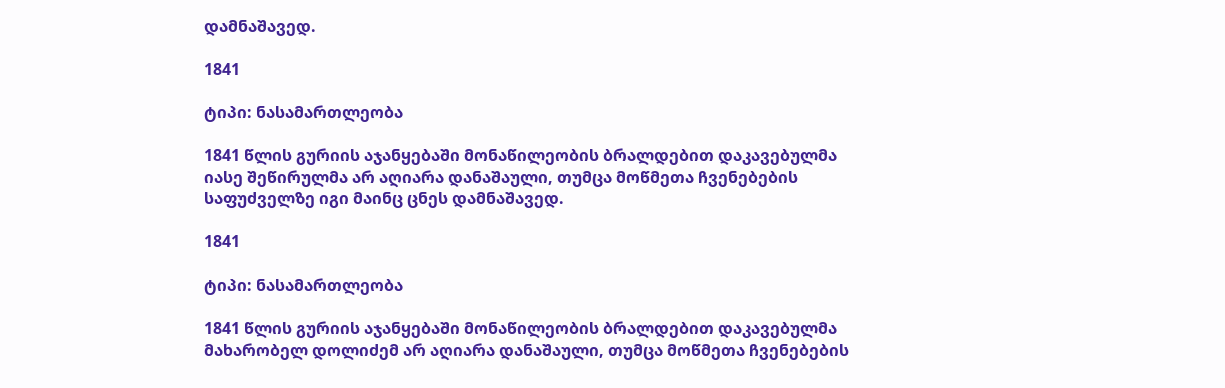დამნაშავედ.

1841

ტიპი: ნასამართლეობა

1841 წლის გურიის აჯანყებაში მონაწილეობის ბრალდებით დაკავებულმა იასე შეწირულმა არ აღიარა დანაშაული, თუმცა მოწმეთა ჩვენებების საფუძველზე იგი მაინც ცნეს დამნაშავედ.

1841

ტიპი: ნასამართლეობა

1841 წლის გურიის აჯანყებაში მონაწილეობის ბრალდებით დაკავებულმა მახარობელ დოლიძემ არ აღიარა დანაშაული, თუმცა მოწმეთა ჩვენებების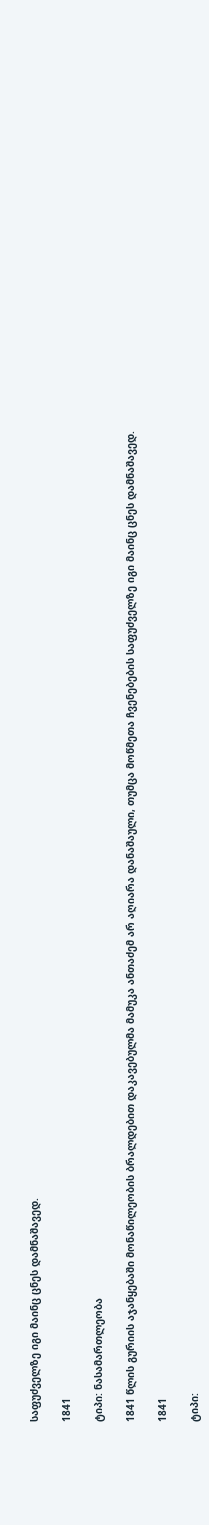საფუძველზე იგი მაინც ცნეს დამნაშავედ.

1841

ტიპი: ნასამართლეობა

1841 წლის გურიის აჯანყებაში მონაწილეობის ბრალდებით დაკავებულმა მამუკა ანთაძემ არ აღიარა დანაშაული, თუმცა მოწმეთა ჩვენებების საფუძველზე იგი მაინც ცნეს დამნაშავედ.

1841

ტიპი: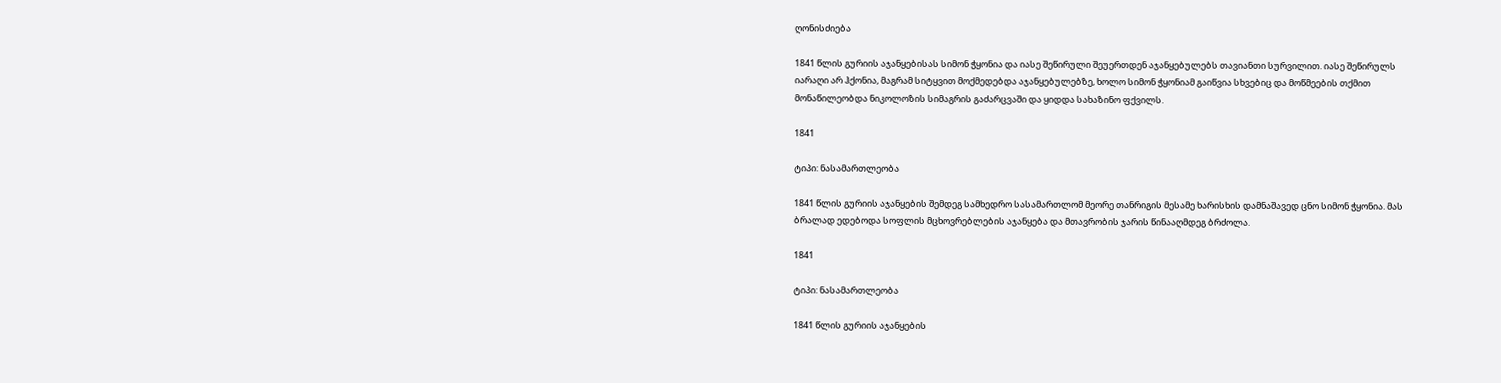ღონისძიება

1841 წლის გურიის აჯანყებისას სიმონ ჭყონია და იასე შეწირული შეუერთდენ აჯანყებულებს თავიანთი სურვილით. იასე შეწირულს იარაღი არ ჰქონია, მაგრამ სიტყვით მოქმედებდა აჯანყებულებზე, ხოლო სიმონ ჭყონიამ გაიწვია სხვებიც და მოწმეების თქმით მონაწილეობდა ნიკოლოზის სიმაგრის გაძარცვაში და ყიდდა სახაზინო ფქვილს.

1841

ტიპი: ნასამართლეობა

1841 წლის გურიის აჯანყების შემდეგ სამხედრო სასამართლომ მეორე თანრიგის მესამე ხარისხის დამნაშავედ ცნო სიმონ ჭყონია. მას ბრალად ედებოდა სოფლის მცხოვრებლების აჯანყება და მთავრობის ჯარის წინააღმდეგ ბრძოლა.

1841

ტიპი: ნასამართლეობა

1841 წლის გურიის აჯანყების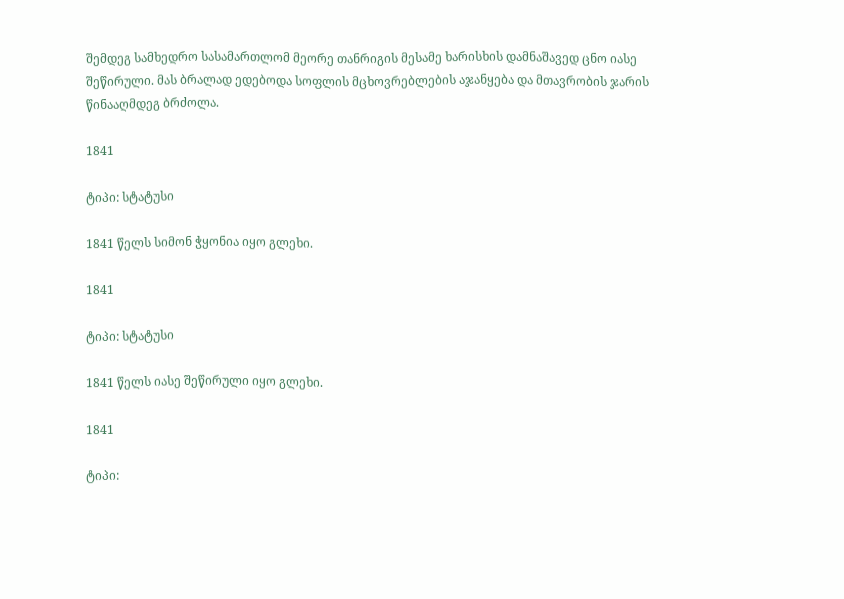შემდეგ სამხედრო სასამართლომ მეორე თანრიგის მესამე ხარისხის დამნაშავედ ცნო იასე შეწირული. მას ბრალად ედებოდა სოფლის მცხოვრებლების აჯანყება და მთავრობის ჯარის წინააღმდეგ ბრძოლა.

1841

ტიპი: სტატუსი

1841 წელს სიმონ ჭყონია იყო გლეხი.

1841

ტიპი: სტატუსი

1841 წელს იასე შეწირული იყო გლეხი.

1841

ტიპი: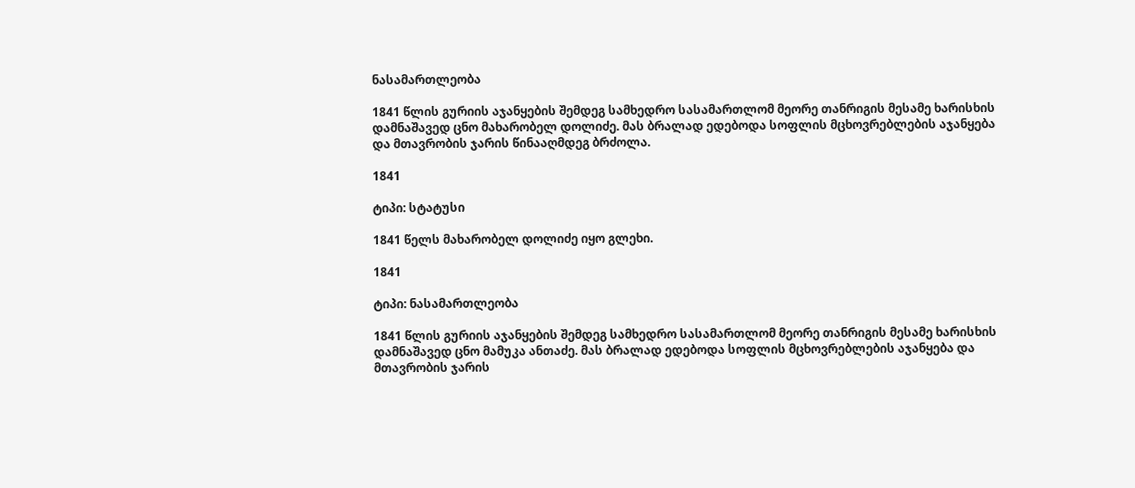ნასამართლეობა

1841 წლის გურიის აჯანყების შემდეგ სამხედრო სასამართლომ მეორე თანრიგის მესამე ხარისხის დამნაშავედ ცნო მახარობელ დოლიძე. მას ბრალად ედებოდა სოფლის მცხოვრებლების აჯანყება და მთავრობის ჯარის წინააღმდეგ ბრძოლა.

1841

ტიპი: სტატუსი

1841 წელს მახარობელ დოლიძე იყო გლეხი.

1841

ტიპი: ნასამართლეობა

1841 წლის გურიის აჯანყების შემდეგ სამხედრო სასამართლომ მეორე თანრიგის მესამე ხარისხის დამნაშავედ ცნო მამუკა ანთაძე. მას ბრალად ედებოდა სოფლის მცხოვრებლების აჯანყება და მთავრობის ჯარის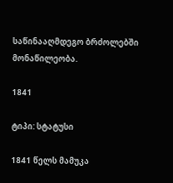საწინააღმდეგო ბრძოლებში მონაწილეობა.

1841

ტიპი: სტატუსი

1841 წელს მამუკა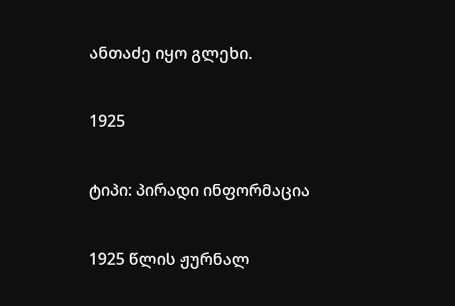ანთაძე იყო გლეხი.

1925

ტიპი: პირადი ინფორმაცია

1925 წლის ჟურნალ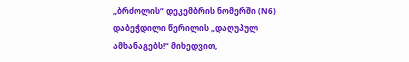„ბრძოლის“ დეკემბრის ნომერში (N6) დაბეჭდილი წერილის „დაღუპულ ამხანაგებს!“ მიხედვით,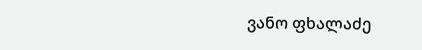ვანო ფხალაძე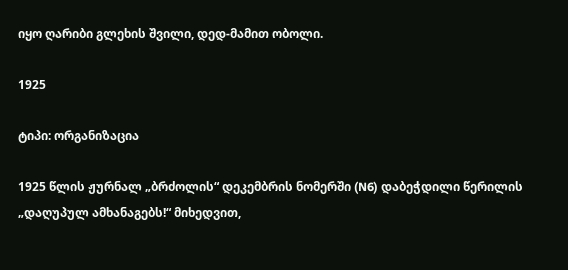იყო ღარიბი გლეხის შვილი, დედ-მამით ობოლი.

1925

ტიპი: ორგანიზაცია

1925 წლის ჟურნალ „ბრძოლის“ დეკემბრის ნომერში (N6) დაბეჭდილი წერილის „დაღუპულ ამხანაგებს!“ მიხედვით,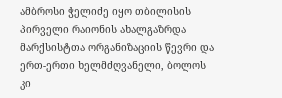ამბროსი ჭელიძე იყო თბილისის პირველი რაიონის ახალგაზრდა მარქსისტთა ორგანიზაციის წევრი და ერთ-ერთი ხელმძღვანელი, ბოლოს კი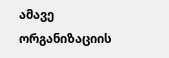ამავე ორგანიზაციის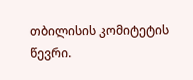თბილისის კომიტეტის წევრი.